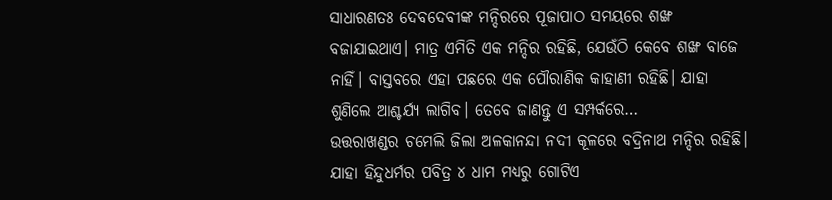ସାଧାରଣତଃ ଦେବଦେବୀଙ୍କ ମନ୍ଦିରରେ ପୂଜାପାଠ ସମୟରେ ଶଙ୍ଖ ବଜାଯାଇଥାଏ। ମାତ୍ର ଏମିତି ଏକ ମନ୍ଦିର ରହିଛି, ଯେଉଁଠି କେବେ ଶଙ୍ଖ ବାଜେ ନାହିଁ। ବାସ୍ତବରେ ଏହା ପଛରେ ଏକ ପୌରାଣିକ କାହାଣୀ ରହିଛି। ଯାହା ଶୁଣିଲେ ଆଶ୍ଚର୍ଯ୍ୟ ଲାଗିବ। ତେବେ ଜାଣନ୍ତୁ ଏ ସମ୍ପର୍କରେ…
ଉତ୍ତରାଖଣ୍ଡର ଚମେଲି ଜିଲା ଅଳକାନନ୍ଦା ନଦୀ କୂଳରେ ବଦ୍ରିନାଥ ମନ୍ଦିର ରହିଛି। ଯାହା ହିନ୍ଦୁଧର୍ମର ପବିତ୍ର ୪ ଧାମ ମଧ୍ୟରୁ ଗୋଟିଏ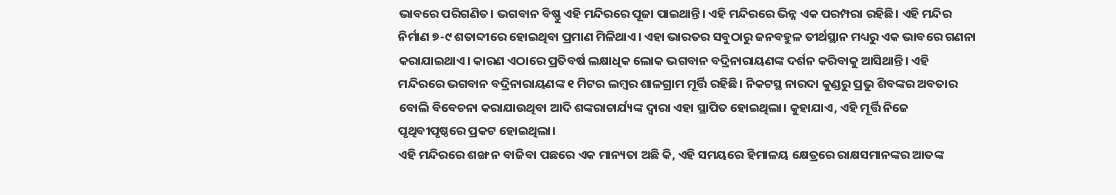ଭାବରେ ପରିଗଣିତ। ଭଗବାନ ବିଷ୍ଣୁ ଏହି ମନ୍ଦିରରେ ପୂଜା ପାଇଥାନ୍ତି। ଏହି ମନ୍ଦିରରେ ଭିନ୍ନ ଏକ ପରମ୍ପରା ରହିଛି। ଏହି ମନ୍ଦିର ନିର୍ମାଣ ୭-୯ ଶତାବ୍ଦୀରେ ହୋଇଥିବା ପ୍ରମାଣ ମିଳିଥାଏ। ଏହା ଭାରତର ସବୁଠାରୁ ଜନବହୁଳ ତୀର୍ଥସ୍ଥାନ ମଧ୍ୟରୁ ଏକ ଭାବରେ ଗଣନା କରାଯାଇଥାଏ। କାରଣ ଏଠାରେ ପ୍ରତିବର୍ଷ ଲକ୍ଷାଧିକ ଲୋକ ଭଗବାନ ବଦ୍ରିନାରାୟଣଙ୍କ ଦର୍ଶନ କରିବାକୁ ଆସିଥାନ୍ତି। ଏହି ମନ୍ଦିରରେ ଭଗବାନ ବଦ୍ରିନାରାୟଣଙ୍କ ୧ ମିଟର ଲମ୍ବର ଶାଳଗ୍ରାମ ମୂର୍ତ୍ତି ରହିଛି। ନିକଟସ୍ଥ ନାରଦା କୁଣ୍ଡରୁ ପ୍ରଭୁ ଶିବଙ୍କର ଅବତାର ବୋଲି ବିବେଚନା କରାଯାଉଥିବା ଆଦି ଶଙ୍କରାଚାର୍ଯ୍ୟଙ୍କ ଦ୍ୱାରା ଏହା ସ୍ଥାପିତ ହୋଇଥିଲା। କୁହାଯାଏ, ଏହି ମୂର୍ତ୍ତି ନିଜେ ପୃଥିବୀପୃଷ୍ଠରେ ପ୍ରକଟ ହୋଇଥିଲା।
ଏହି ମନ୍ଦିରରେ ଶଙ୍ଖ ନ ବାଜିବା ପଛରେ ଏକ ମାନ୍ୟତା ଅଛି କି, ଏହି ସମୟରେ ହିମାଳୟ କ୍ଷେତ୍ରରେ ରାକ୍ଷସମାନଙ୍କର ଆତଙ୍କ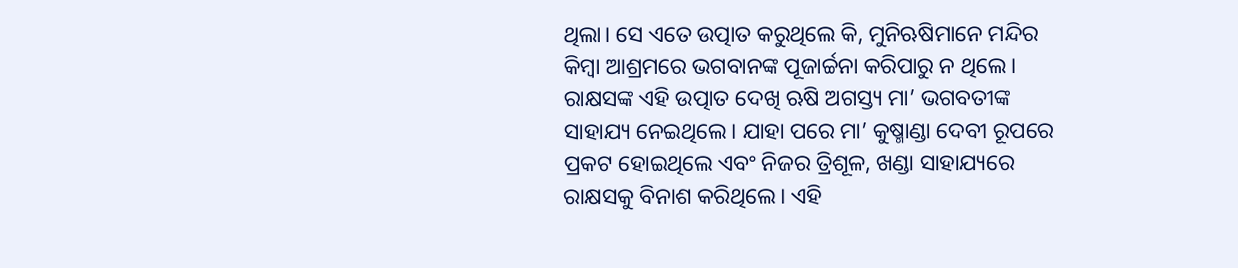ଥିଲା। ସେ ଏତେ ଉତ୍ପାତ କରୁଥିଲେ କି, ମୁନିଋଷିମାନେ ମନ୍ଦିର କିମ୍ବା ଆଶ୍ରମରେ ଭଗବାନଙ୍କ ପୂଜାର୍ଚ୍ଚନା କରିପାରୁ ନ ଥିଲେ। ରାକ୍ଷସଙ୍କ ଏହି ଉତ୍ପାତ ଦେଖି ଋଷି ଅଗସ୍ତ୍ୟ ମା’ ଭଗବତୀଙ୍କ ସାହାଯ୍ୟ ନେଇଥିଲେ। ଯାହା ପରେ ମା’ କୁଷ୍ମାଣ୍ଡା ଦେବୀ ରୂପରେ ପ୍ରକଟ ହୋଇଥିଲେ ଏବଂ ନିଜର ତ୍ରିଶୂଳ, ଖଣ୍ଡା ସାହାଯ୍ୟରେ ରାକ୍ଷସକୁ ବିନାଶ କରିଥିଲେ। ଏହି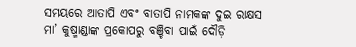ସମୟରେ ଆତାପି ଏବଂ ବାତାପି ନାମକଙ୍କ ଦୁଇ ରାକ୍ଷସ ମା’ କୁଷ୍ମାଣ୍ଡାଙ୍କ ପ୍ରକୋପରୁ ବଞ୍ଚିବା ପାଇଁ ଦୌଡ଼ି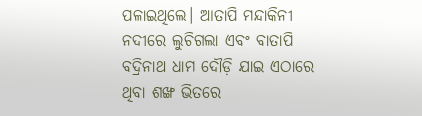ପଳାଇଥିଲେ। ଆତାପି ମନ୍ଦାକିନୀ ନଦୀରେ ଲୁଚିଗଲା ଏବଂ ବାତାପି ବଦ୍ରିନାଥ ଧାମ ଦୌଡ଼ି ଯାଇ ଏଠାରେ ଥିବା ଶଙ୍ଖ ଭିତରେ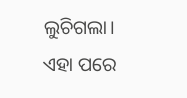ଲୁଚିଗଲା। ଏହା ପରେ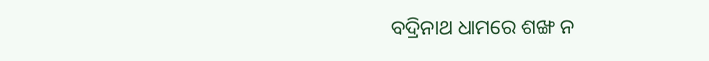ବଦ୍ରିନାଥ ଧାମରେ ଶଙ୍ଖ ନ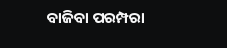ବାଜିବା ପରମ୍ପରା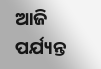ଆଜି ପର୍ଯ୍ୟନ୍ତ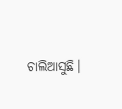ଚାଲିଆସୁଛି।